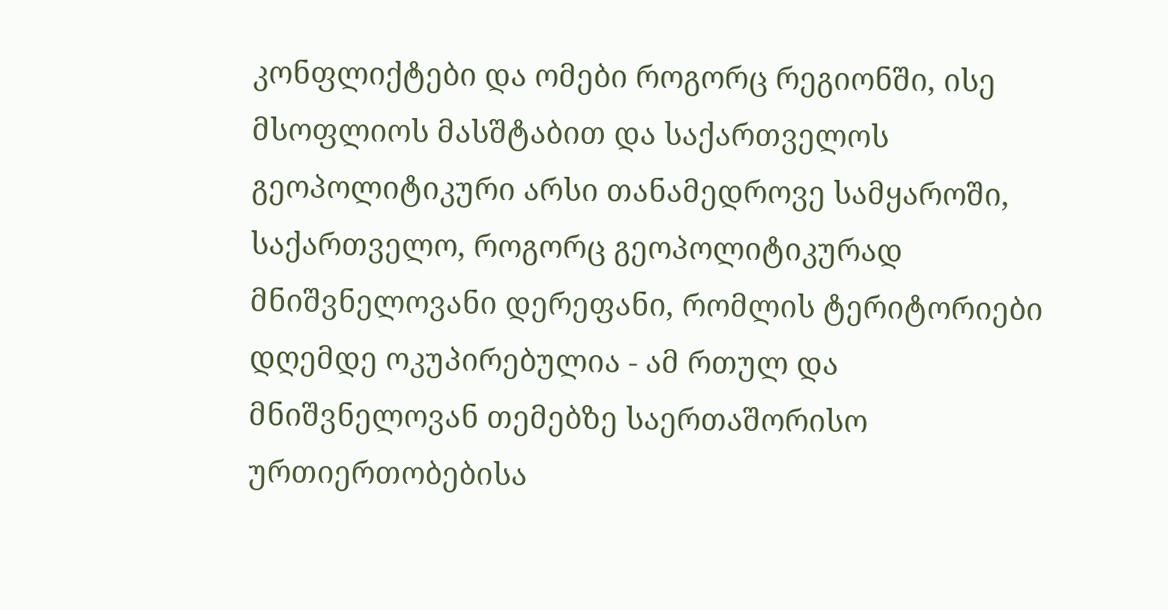კონფლიქტები და ომები როგორც რეგიონში, ისე მსოფლიოს მასშტაბით და საქართველოს გეოპოლიტიკური არსი თანამედროვე სამყაროში, საქართველო, როგორც გეოპოლიტიკურად მნიშვნელოვანი დერეფანი, რომლის ტერიტორიები დღემდე ოკუპირებულია - ამ რთულ და მნიშვნელოვან თემებზე საერთაშორისო ურთიერთობებისა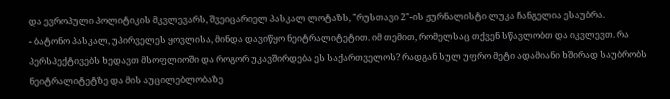და ევროპული პოლიტიკის მკვლევარს, შვეიცარიელ პასკალ ლოტაზს, "რუსთავი 2"-ის ჟურნალისტი ლუკა ჩანგელია ესაუბრა.
- ბატონო პასკალ, უპირველეს ყოვლისა, მინდა დავიწყო ნეიტრალიტეტით. იმ თემით, რომელსაც თქვენ სწავლობთ და იკვლევთ. რა პერსპექტივებს ხედავთ მსოფლიოში და როგორ უკავშირდება ეს საქართველოს? რადგან სულ უფრო მეტი ადამიანი ხშირად საუბრობს ნეიტრალიტეტზე და მის აუცილებლობაზე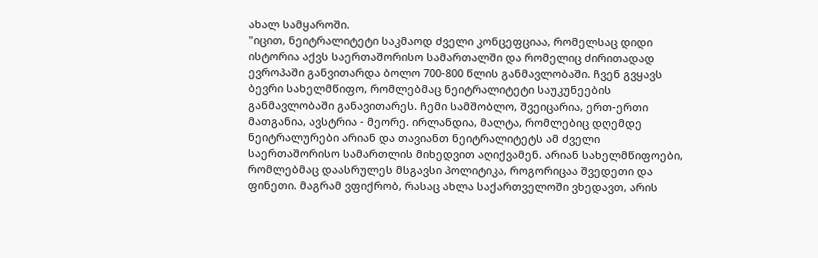ახალ სამყაროში.
"იცით, ნეიტრალიტეტი საკმაოდ ძველი კონცეფციაა, რომელსაც დიდი ისტორია აქვს საერთაშორისო სამართალში და რომელიც ძირითადად ევროპაში განვითარდა ბოლო 700-800 წლის განმავლობაში. ჩვენ გვყავს ბევრი სახელმწიფო, რომლებმაც ნეიტრალიტეტი საუკუნეების განმავლობაში განავითარეს. ჩემი სამშობლო, შვეიცარია, ერთ-ერთი მათგანია, ავსტრია - მეორე. ირლანდია, მალტა, რომლებიც დღემდე ნეიტრალურები არიან და თავიანთ ნეიტრალიტეტს ამ ძველი საერთაშორისო სამართლის მიხედვით აღიქვამენ. არიან სახელმწიფოები, რომლებმაც დაასრულეს მსგავსი პოლიტიკა, როგორიცაა შვედეთი და ფინეთი. მაგრამ ვფიქრობ, რასაც ახლა საქართველოში ვხედავთ, არის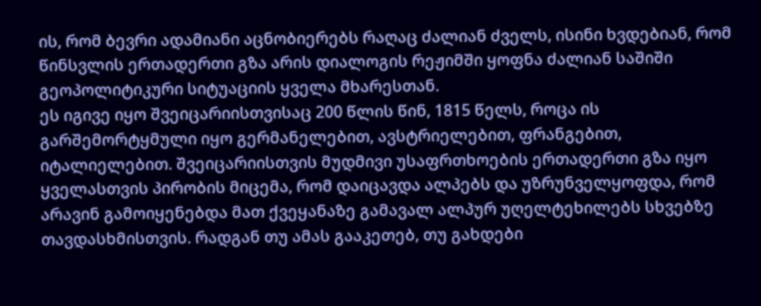ის, რომ ბევრი ადამიანი აცნობიერებს რაღაც ძალიან ძველს, ისინი ხვდებიან, რომ წინსვლის ერთადერთი გზა არის დიალოგის რეჟიმში ყოფნა ძალიან საშიში გეოპოლიტიკური სიტუაციის ყველა მხარესთან.
ეს იგივე იყო შვეიცარიისთვისაც 200 წლის წინ, 1815 წელს, როცა ის გარშემორტყმული იყო გერმანელებით, ავსტრიელებით, ფრანგებით, იტალიელებით. შვეიცარიისთვის მუდმივი უსაფრთხოების ერთადერთი გზა იყო ყველასთვის პირობის მიცემა, რომ დაიცავდა ალპებს და უზრუნველყოფდა, რომ არავინ გამოიყენებდა მათ ქვეყანაზე გამავალ ალპურ უღელტეხილებს სხვებზე თავდასხმისთვის. რადგან თუ ამას გააკეთებ, თუ გახდები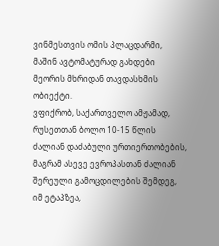ვინმესთვის ომის პლაცდარმი, მაშინ ავტომატურად გახდები მეორის მხრიდან თავდასხმის ობიექტი.
ვფიქრობ, საქართველო ამჟამად, რუსეთთან ბოლო 10-15 წლის ძალიან დაძაბული ურთიერთობების, მაგრამ ასევე ევროპასთან ძალიან შერეული გამოცდილების შემდეგ, იმ ეტაპზეა,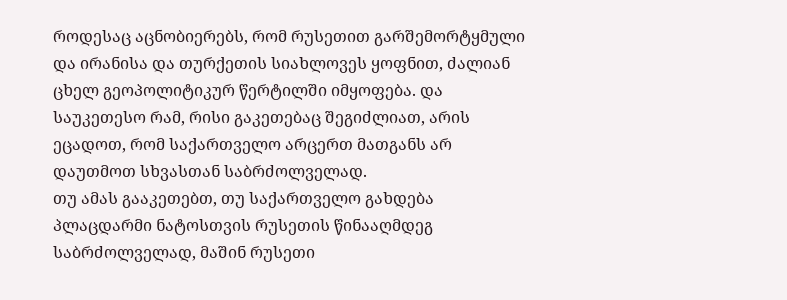როდესაც აცნობიერებს, რომ რუსეთით გარშემორტყმული და ირანისა და თურქეთის სიახლოვეს ყოფნით, ძალიან ცხელ გეოპოლიტიკურ წერტილში იმყოფება. და საუკეთესო რამ, რისი გაკეთებაც შეგიძლიათ, არის ეცადოთ, რომ საქართველო არცერთ მათგანს არ დაუთმოთ სხვასთან საბრძოლველად.
თუ ამას გააკეთებთ, თუ საქართველო გახდება პლაცდარმი ნატოსთვის რუსეთის წინააღმდეგ საბრძოლველად, მაშინ რუსეთი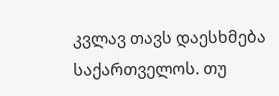კვლავ თავს დაესხმება საქართველოს. თუ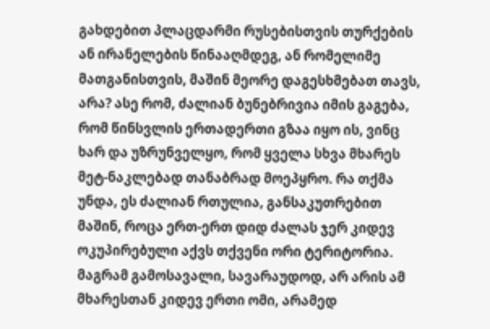გახდებით პლაცდარმი რუსებისთვის თურქების ან ირანელების წინააღმდეგ, ან რომელიმე მათგანისთვის, მაშინ მეორე დაგესხმებათ თავს, არა? ასე რომ, ძალიან ბუნებრივია იმის გაგება, რომ წინსვლის ერთადერთი გზაა იყო ის, ვინც ხარ და უზრუნველყო, რომ ყველა სხვა მხარეს მეტ-ნაკლებად თანაბრად მოეპყრო. რა თქმა უნდა, ეს ძალიან რთულია, განსაკუთრებით მაშინ, როცა ერთ-ერთ დიდ ძალას ჯერ კიდევ ოკუპირებული აქვს თქვენი ორი ტერიტორია. მაგრამ გამოსავალი, სავარაუდოდ, არ არის ამ მხარესთან კიდევ ერთი ომი, არამედ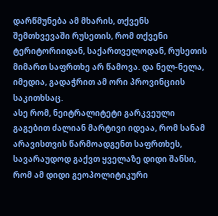დარწმუნება ამ მხარის, თქვენს შემთხვევაში რუსეთის, რომ თქვენი ტერიტორიიდან, საქართველოდან, რუსეთის მიმართ საფრთხე არ წამოვა. და ნელ-ნელა, იმედია, გადაჭრით ამ ორი პროვინციის საკითხსაც.
ასე რომ, ნეიტრალიტეტი გარკვეული გაგებით ძალიან მარტივი იდეაა, რომ სანამ არავისთვის წარმოადგენთ საფრთხეს, სავარაუდოდ გაქვთ ყველაზე დიდი შანსი, რომ ამ დიდი გეოპოლიტიკური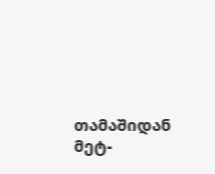თამაშიდან მეტ-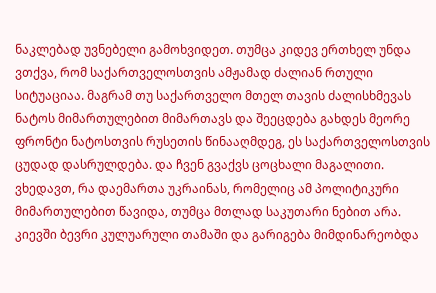ნაკლებად უვნებელი გამოხვიდეთ. თუმცა კიდევ ერთხელ უნდა ვთქვა, რომ საქართველოსთვის ამჟამად ძალიან რთული სიტუაციაა. მაგრამ თუ საქართველო მთელ თავის ძალისხმევას ნატოს მიმართულებით მიმართავს და შეეცდება გახდეს მეორე ფრონტი ნატოსთვის რუსეთის წინააღმდეგ, ეს საქართველოსთვის ცუდად დასრულდება. და ჩვენ გვაქვს ცოცხალი მაგალითი. ვხედავთ, რა დაემართა უკრაინას, რომელიც ამ პოლიტიკური მიმართულებით წავიდა, თუმცა მთლად საკუთარი ნებით არა. კიევში ბევრი კულუარული თამაში და გარიგება მიმდინარეობდა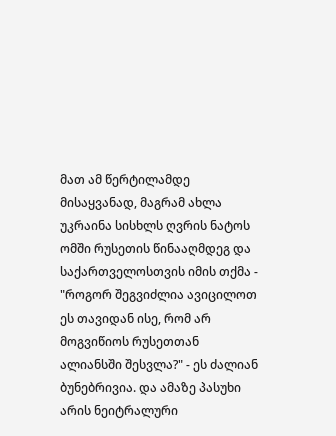მათ ამ წერტილამდე მისაყვანად, მაგრამ ახლა უკრაინა სისხლს ღვრის ნატოს ომში რუსეთის წინააღმდეგ და საქართველოსთვის იმის თქმა - "როგორ შეგვიძლია ავიცილოთ ეს თავიდან ისე, რომ არ მოგვიწიოს რუსეთთან ალიანსში შესვლა?" - ეს ძალიან ბუნებრივია. და ამაზე პასუხი არის ნეიტრალური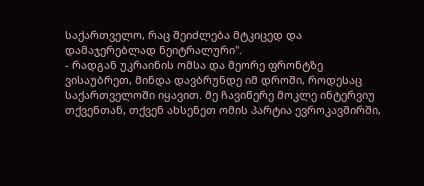საქართველო, რაც შეიძლება მტკიცედ და დამაჯერებლად ნეიტრალური".
- რადგან უკრაინის ომსა და მეორე ფრონტზე ვისაუბრეთ, მინდა დავბრუნდე იმ დროში, როდესაც საქართველოში იყავით. მე ჩავიწერე მოკლე ინტერვიუ თქვენთან, თქვენ ახსენეთ ომის პარტია ევროკავშირში,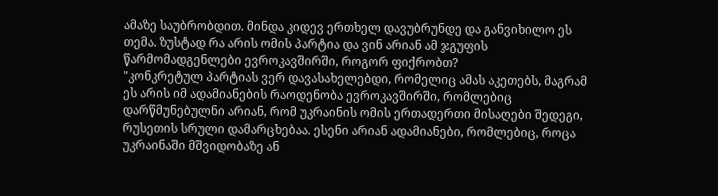ამაზე საუბრობდით. მინდა კიდევ ერთხელ დავუბრუნდე და განვიხილო ეს თემა. ზუსტად რა არის ომის პარტია და ვინ არიან ამ ჯგუფის წარმომადგენლები ევროკავშირში, როგორ ფიქრობთ?
"კონკრეტულ პარტიას ვერ დავასახელებდი, რომელიც ამას აკეთებს, მაგრამ ეს არის იმ ადამიანების რაოდენობა ევროკავშირში, რომლებიც დარწმუნებულნი არიან, რომ უკრაინის ომის ერთადერთი მისაღები შედეგი, რუსეთის სრული დამარცხებაა. ესენი არიან ადამიანები, რომლებიც, როცა უკრაინაში მშვიდობაზე ან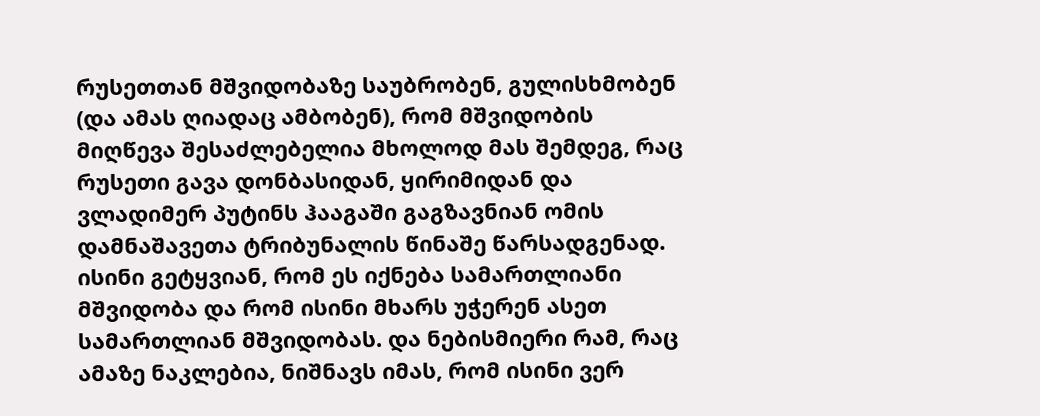რუსეთთან მშვიდობაზე საუბრობენ, გულისხმობენ (და ამას ღიადაც ამბობენ), რომ მშვიდობის მიღწევა შესაძლებელია მხოლოდ მას შემდეგ, რაც რუსეთი გავა დონბასიდან, ყირიმიდან და ვლადიმერ პუტინს ჰააგაში გაგზავნიან ომის დამნაშავეთა ტრიბუნალის წინაშე წარსადგენად. ისინი გეტყვიან, რომ ეს იქნება სამართლიანი მშვიდობა და რომ ისინი მხარს უჭერენ ასეთ სამართლიან მშვიდობას. და ნებისმიერი რამ, რაც ამაზე ნაკლებია, ნიშნავს იმას, რომ ისინი ვერ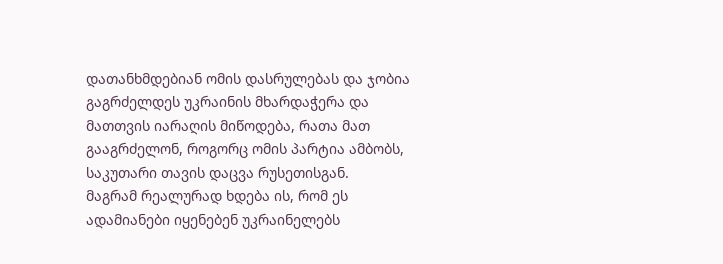დათანხმდებიან ომის დასრულებას და ჯობია გაგრძელდეს უკრაინის მხარდაჭერა და მათთვის იარაღის მიწოდება, რათა მათ გააგრძელონ, როგორც ომის პარტია ამბობს, საკუთარი თავის დაცვა რუსეთისგან.
მაგრამ რეალურად ხდება ის, რომ ეს ადამიანები იყენებენ უკრაინელებს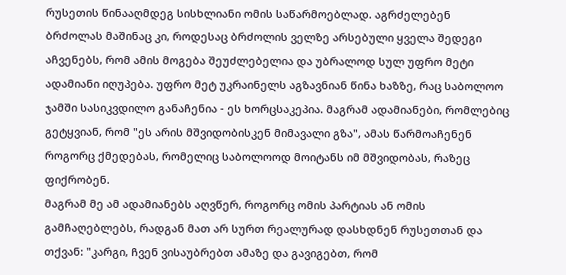რუსეთის წინააღმდეგ სისხლიანი ომის საწარმოებლად. აგრძელებენ ბრძოლას მაშინაც კი, როდესაც ბრძოლის ველზე არსებული ყველა შედეგი აჩვენებს, რომ ამის მოგება შეუძლებელია და უბრალოდ სულ უფრო მეტი ადამიანი იღუპება. უფრო მეტ უკრაინელს აგზავნიან წინა ხაზზე, რაც საბოლოო ჯამში სასიკვდილო განაჩენია - ეს ხორცსაკეპია. მაგრამ ადამიანები, რომლებიც გეტყვიან, რომ "ეს არის მშვიდობისკენ მიმავალი გზა", ამას წარმოაჩენენ როგორც ქმედებას, რომელიც საბოლოოდ მოიტანს იმ მშვიდობას, რაზეც ფიქრობენ.
მაგრამ მე ამ ადამიანებს აღვწერ, როგორც ომის პარტიას ან ომის გამჩაღებლებს, რადგან მათ არ სურთ რეალურად დასხდნენ რუსეთთან და თქვან: "კარგი, ჩვენ ვისაუბრებთ ამაზე და გავიგებთ, რომ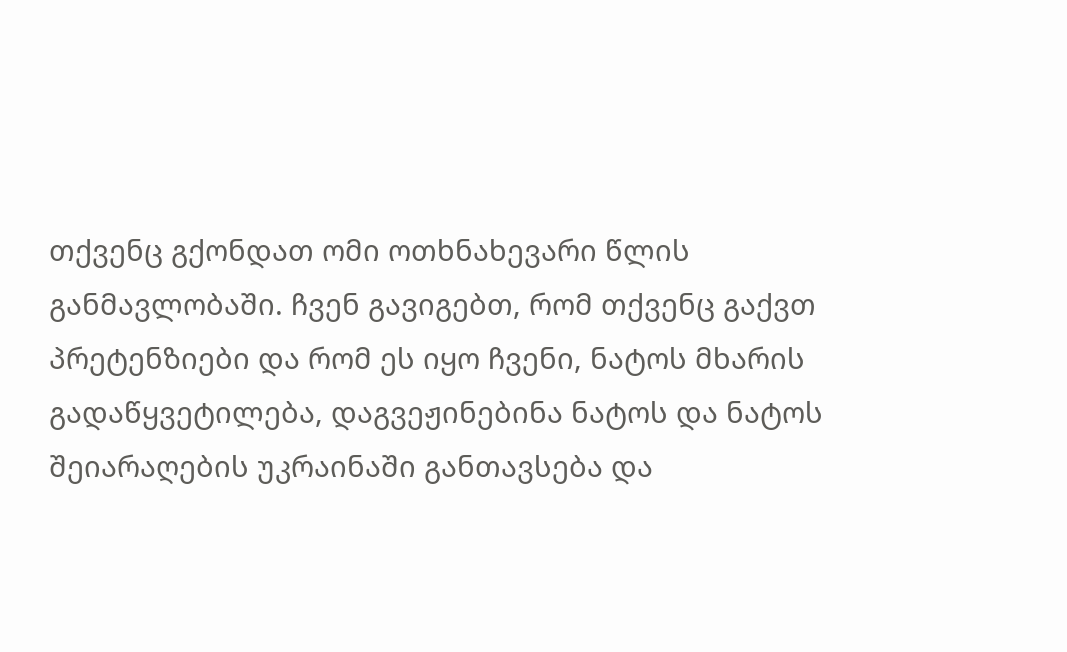თქვენც გქონდათ ომი ოთხნახევარი წლის განმავლობაში. ჩვენ გავიგებთ, რომ თქვენც გაქვთ პრეტენზიები და რომ ეს იყო ჩვენი, ნატოს მხარის გადაწყვეტილება, დაგვეჟინებინა ნატოს და ნატოს შეიარაღების უკრაინაში განთავსება და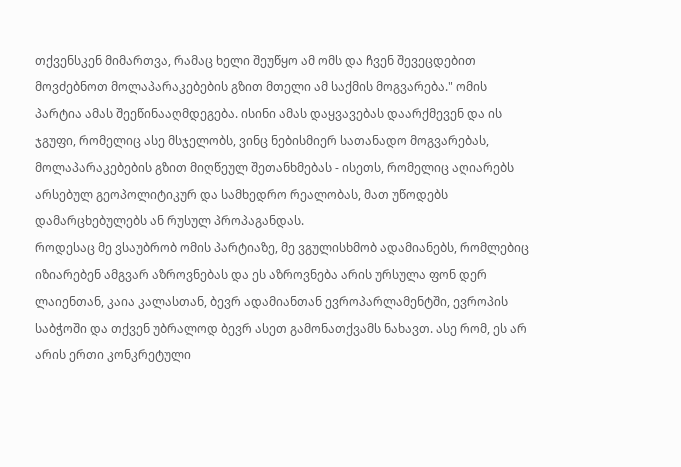თქვენსკენ მიმართვა, რამაც ხელი შეუწყო ამ ომს და ჩვენ შევეცდებით მოვძებნოთ მოლაპარაკებების გზით მთელი ამ საქმის მოგვარება." ომის პარტია ამას შეეწინააღმდეგება. ისინი ამას დაყვავებას დაარქმევენ და ის ჯგუფი, რომელიც ასე მსჯელობს, ვინც ნებისმიერ სათანადო მოგვარებას, მოლაპარაკებების გზით მიღწეულ შეთანხმებას - ისეთს, რომელიც აღიარებს არსებულ გეოპოლიტიკურ და სამხედრო რეალობას, მათ უწოდებს დამარცხებულებს ან რუსულ პროპაგანდას.
როდესაც მე ვსაუბრობ ომის პარტიაზე, მე ვგულისხმობ ადამიანებს, რომლებიც იზიარებენ ამგვარ აზროვნებას და ეს აზროვნება არის ურსულა ფონ დერ ლაიენთან, კაია კალასთან, ბევრ ადამიანთან ევროპარლამენტში, ევროპის საბჭოში და თქვენ უბრალოდ ბევრ ასეთ გამონათქვამს ნახავთ. ასე რომ, ეს არ არის ერთი კონკრეტული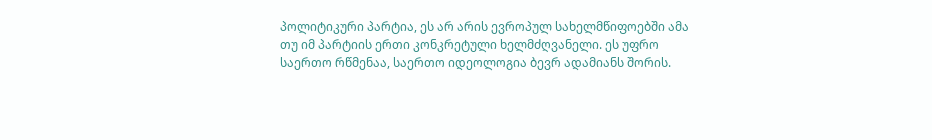პოლიტიკური პარტია, ეს არ არის ევროპულ სახელმწიფოებში ამა თუ იმ პარტიის ერთი კონკრეტული ხელმძღვანელი. ეს უფრო საერთო რწმენაა, საერთო იდეოლოგია ბევრ ადამიანს შორის.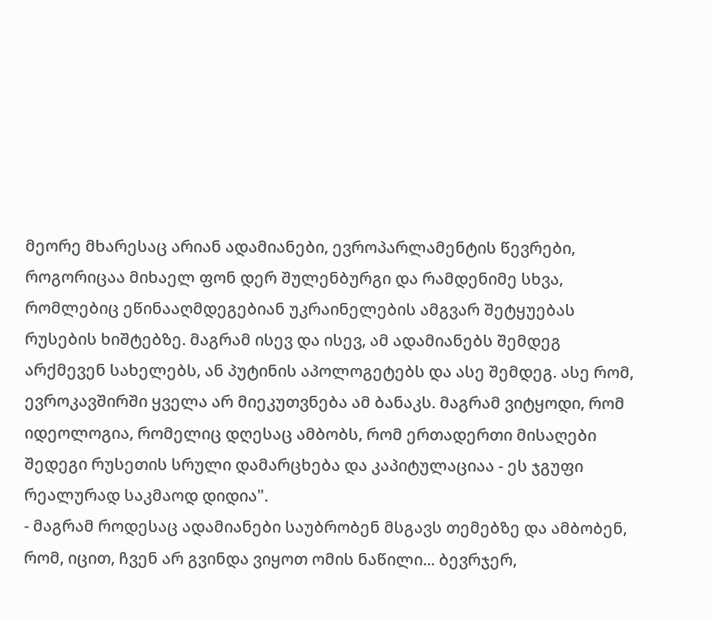მეორე მხარესაც არიან ადამიანები, ევროპარლამენტის წევრები, როგორიცაა მიხაელ ფონ დერ შულენბურგი და რამდენიმე სხვა, რომლებიც ეწინააღმდეგებიან უკრაინელების ამგვარ შეტყუებას რუსების ხიშტებზე. მაგრამ ისევ და ისევ, ამ ადამიანებს შემდეგ არქმევენ სახელებს, ან პუტინის აპოლოგეტებს და ასე შემდეგ. ასე რომ, ევროკავშირში ყველა არ მიეკუთვნება ამ ბანაკს. მაგრამ ვიტყოდი, რომ იდეოლოგია, რომელიც დღესაც ამბობს, რომ ერთადერთი მისაღები შედეგი რუსეთის სრული დამარცხება და კაპიტულაციაა - ეს ჯგუფი რეალურად საკმაოდ დიდია".
- მაგრამ როდესაც ადამიანები საუბრობენ მსგავს თემებზე და ამბობენ, რომ, იცით, ჩვენ არ გვინდა ვიყოთ ომის ნაწილი... ბევრჯერ,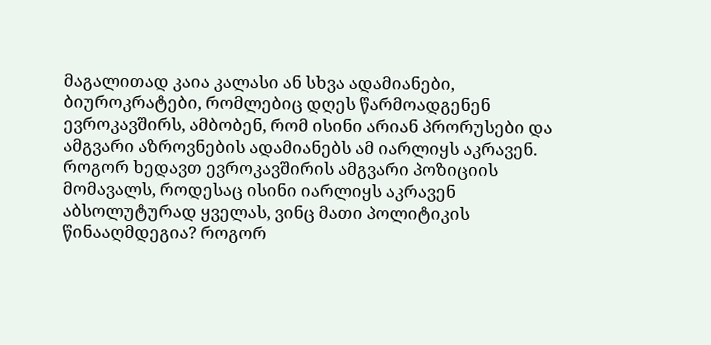მაგალითად კაია კალასი ან სხვა ადამიანები, ბიუროკრატები, რომლებიც დღეს წარმოადგენენ ევროკავშირს, ამბობენ, რომ ისინი არიან პრორუსები და ამგვარი აზროვნების ადამიანებს ამ იარლიყს აკრავენ. როგორ ხედავთ ევროკავშირის ამგვარი პოზიციის მომავალს, როდესაც ისინი იარლიყს აკრავენ აბსოლუტურად ყველას, ვინც მათი პოლიტიკის წინააღმდეგია? როგორ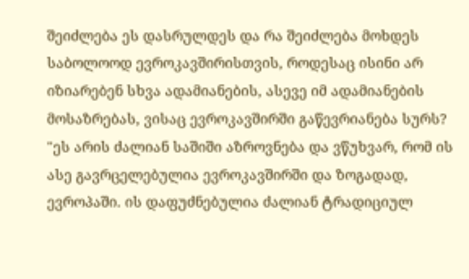შეიძლება ეს დასრულდეს და რა შეიძლება მოხდეს საბოლოოდ ევროკავშირისთვის, როდესაც ისინი არ იზიარებენ სხვა ადამიანების, ასევე იმ ადამიანების მოსაზრებას, ვისაც ევროკავშირში გაწევრიანება სურს?
"ეს არის ძალიან საშიში აზროვნება და ვწუხვარ, რომ ის ასე გავრცელებულია ევროკავშირში და ზოგადად, ევროპაში. ის დაფუძნებულია ძალიან ტრადიციულ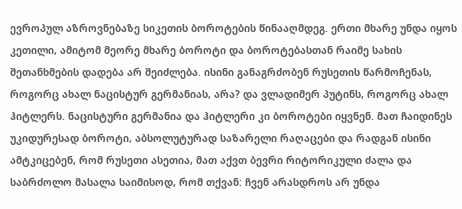ევროპულ აზროვნებაზე სიკეთის ბოროტების წინააღმდეგ. ერთი მხარე უნდა იყოს კეთილი, ამიტომ მეორე მხარე ბოროტი და ბოროტებასთან რაიმე სახის შეთანხმების დადება არ შეიძლება. ისინი განაგრძობენ რუსეთის წარმოჩენას, როგორც ახალ ნაცისტურ გერმანიას, არა? და ვლადიმერ პუტინს, როგორც ახალ ჰიტლერს. ნაცისტური გერმანია და ჰიტლერი კი ბოროტები იყვნენ. მათ ჩაიდინეს უკიდურესად ბოროტი, აბსოლუტურად საზარელი რაღაცები და რადგან ისინი ამტკიცებენ, რომ რუსეთი ასეთია, მათ აქვთ ბევრი რიტორიკული ძალა და საბრძოლო მასალა საიმისოდ, რომ თქვან: ჩვენ არასდროს არ უნდა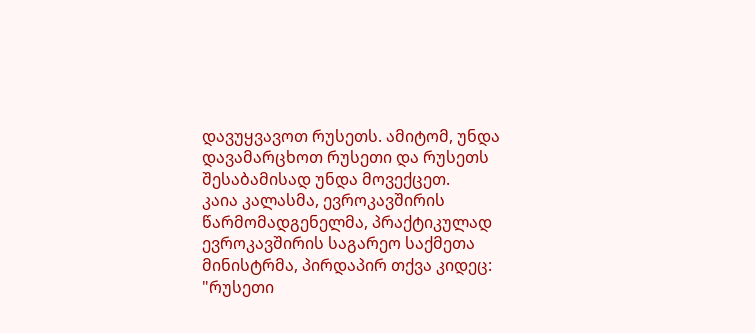დავუყვავოთ რუსეთს. ამიტომ, უნდა დავამარცხოთ რუსეთი და რუსეთს შესაბამისად უნდა მოვექცეთ.
კაია კალასმა, ევროკავშირის წარმომადგენელმა, პრაქტიკულად ევროკავშირის საგარეო საქმეთა მინისტრმა, პირდაპირ თქვა კიდეც: "რუსეთი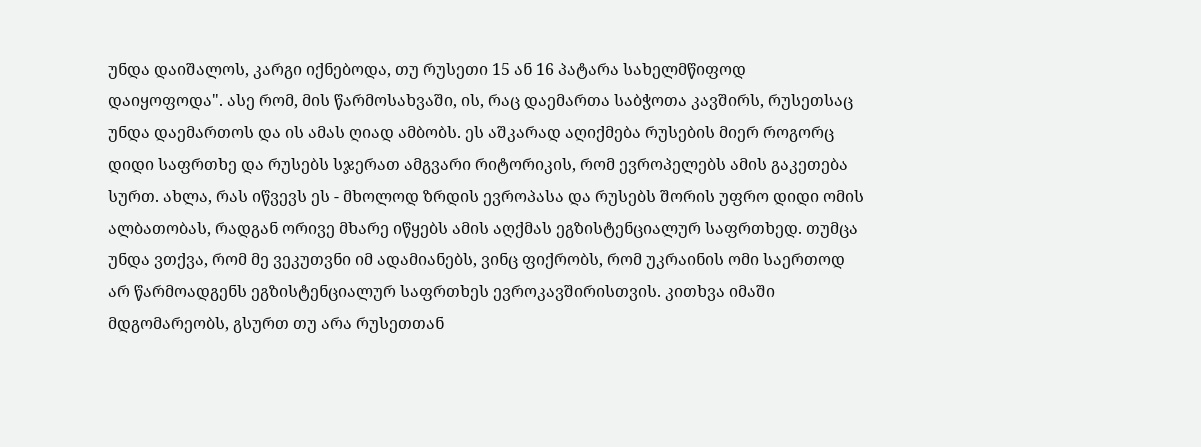უნდა დაიშალოს, კარგი იქნებოდა, თუ რუსეთი 15 ან 16 პატარა სახელმწიფოდ დაიყოფოდა". ასე რომ, მის წარმოსახვაში, ის, რაც დაემართა საბჭოთა კავშირს, რუსეთსაც უნდა დაემართოს და ის ამას ღიად ამბობს. ეს აშკარად აღიქმება რუსების მიერ როგორც დიდი საფრთხე და რუსებს სჯერათ ამგვარი რიტორიკის, რომ ევროპელებს ამის გაკეთება სურთ. ახლა, რას იწვევს ეს - მხოლოდ ზრდის ევროპასა და რუსებს შორის უფრო დიდი ომის ალბათობას, რადგან ორივე მხარე იწყებს ამის აღქმას ეგზისტენციალურ საფრთხედ. თუმცა უნდა ვთქვა, რომ მე ვეკუთვნი იმ ადამიანებს, ვინც ფიქრობს, რომ უკრაინის ომი საერთოდ არ წარმოადგენს ეგზისტენციალურ საფრთხეს ევროკავშირისთვის. კითხვა იმაში მდგომარეობს, გსურთ თუ არა რუსეთთან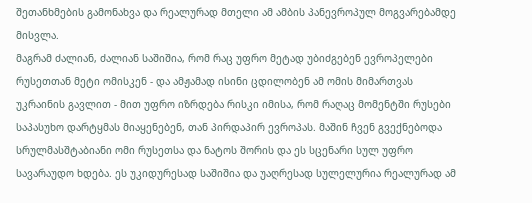შეთანხმების გამონახვა და რეალურად მთელი ამ ამბის პანევროპულ მოგვარებამდე მისვლა.
მაგრამ ძალიან, ძალიან საშიშია, რომ რაც უფრო მეტად უბიძგებენ ევროპელები რუსეთთან მეტი ომისკენ - და ამჟამად ისინი ცდილობენ ამ ომის მიმართვას უკრაინის გავლით - მით უფრო იზრდება რისკი იმისა, რომ რაღაც მომენტში რუსები საპასუხო დარტყმას მიაყენებენ, თან პირდაპირ ევროპას. მაშინ ჩვენ გვექნებოდა სრულმასშტაბიანი ომი რუსეთსა და ნატოს შორის და ეს სცენარი სულ უფრო სავარაუდო ხდება. ეს უკიდურესად საშიშია და უაღრესად სულელურია რეალურად ამ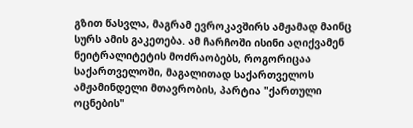გზით წასვლა, მაგრამ ევროკავშირს ამჟამად მაინც სურს ამის გაკეთება. ამ ჩარჩოში ისინი აღიქვამენ ნეიტრალიტეტის მოძრაობებს, როგორიცაა საქართველოში, მაგალითად საქართველოს ამჟამინდელი მთავრობის, პარტია "ქართული ოცნების"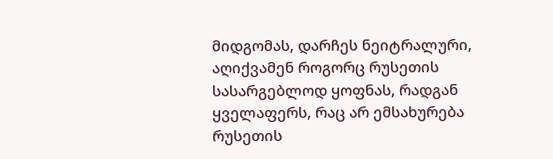მიდგომას, დარჩეს ნეიტრალური, აღიქვამენ როგორც რუსეთის სასარგებლოდ ყოფნას, რადგან ყველაფერს, რაც არ ემსახურება რუსეთის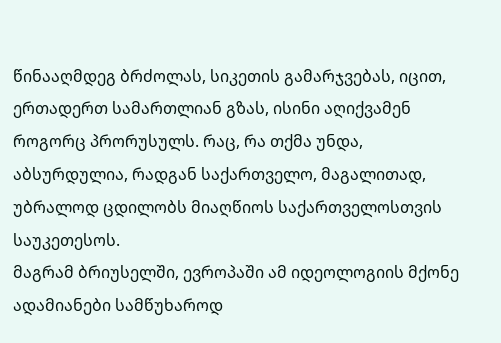წინააღმდეგ ბრძოლას, სიკეთის გამარჯვებას, იცით, ერთადერთ სამართლიან გზას, ისინი აღიქვამენ როგორც პრორუსულს. რაც, რა თქმა უნდა, აბსურდულია, რადგან საქართველო, მაგალითად, უბრალოდ ცდილობს მიაღწიოს საქართველოსთვის საუკეთესოს.
მაგრამ ბრიუსელში, ევროპაში ამ იდეოლოგიის მქონე ადამიანები სამწუხაროდ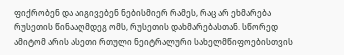ფიქრობენ და აიგივებენ ნებისმიერ რამეს, რაც არ ეხმარება რუსეთის წინააღმდეგ ომს, რუსეთის დახმარებასთან. სწორედ ამიტომ არის ასეთი რთული ნეიტრალური სახელმწიფოებისთვის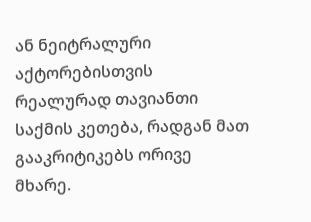ან ნეიტრალური აქტორებისთვის რეალურად თავიანთი საქმის კეთება, რადგან მათ გააკრიტიკებს ორივე მხარე.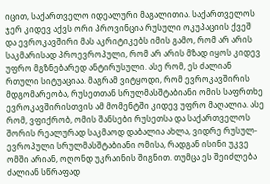იცით, საქართველო იდეალური მაგალითია. საქართველოს ჯერ კიდევ აქვს ორი პროვინცია რუსული ოკუპაციის ქვეშ და ევროკავშირი მას აკრიტიკებს იმის გამო, რომ არ არის საკმარისად პროევროპული, რომ არ არის მზად იყოს კიდევ უფრო მგზნებარედ ანტირუსული. ასე რომ, ეს ძალიან რთული სიტუაციაა. მაგრამ ვიტყოდი, რომ ევროკავშირის მდგომარეობა, რუსეთთან სრულმასშტაბიანი ომის საფრთხე ევროკავშირისთვის ამ მომენტში კიდევ უფრო მაღალია. ასე რომ, ვფიქრობ, ომის შანსები რუსეთსა და საქართველოს შორის რეალურად საკმაოდ დაბალია ახლა, ვიდრე რუსულ-ევროპული სრულმასშტაბიანი ომისა, რადგან ისინი უკვე ომში არიან, ოღონდ უკრაინის შიგნით. თუმცა ეს შეიძლება ძალიან სწრაფად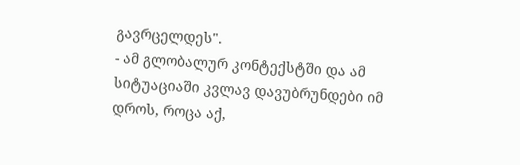გავრცელდეს".
- ამ გლობალურ კონტექსტში და ამ სიტუაციაში კვლავ დავუბრუნდები იმ დროს, როცა აქ,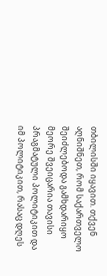თბილისში იყავით. თქვენ აღნიშნეთ, რომ საქართველო შეიძლებოდა გამხდარიყო მეორე შვეიცარია თავისი პრაგმატული პოლიტიკით და იმ პოლიტიკით, რასაც დღეს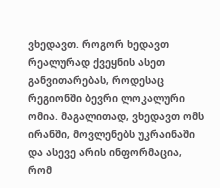ვხედავთ. როგორ ხედავთ რეალურად ქვეყნის ასეთ განვითარებას, როდესაც რეგიონში ბევრი ლოკალური ომია. მაგალითად, ვხედავთ ომს ირანში, მოვლენებს უკრაინაში და ასევე არის ინფორმაცია, რომ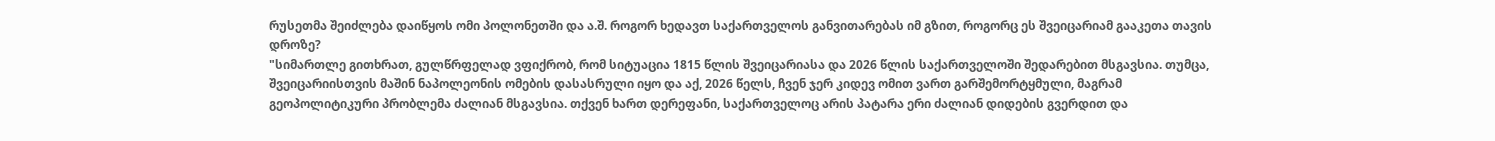რუსეთმა შეიძლება დაიწყოს ომი პოლონეთში და ა.შ. როგორ ხედავთ საქართველოს განვითარებას იმ გზით, როგორც ეს შვეიცარიამ გააკეთა თავის დროზე?
"სიმართლე გითხრათ, გულწრფელად ვფიქრობ, რომ სიტუაცია 1815 წლის შვეიცარიასა და 2026 წლის საქართველოში შედარებით მსგავსია. თუმცა, შვეიცარიისთვის მაშინ ნაპოლეონის ომების დასასრული იყო და აქ, 2026 წელს, ჩვენ ჯერ კიდევ ომით ვართ გარშემორტყმული, მაგრამ გეოპოლიტიკური პრობლემა ძალიან მსგავსია. თქვენ ხართ დერეფანი, საქართველოც არის პატარა ერი ძალიან დიდების გვერდით და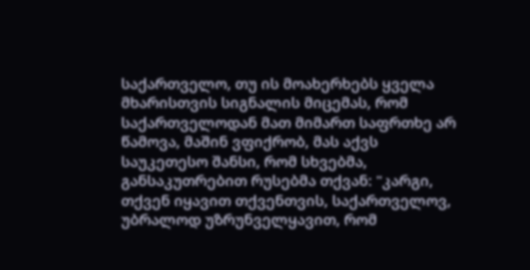საქართველო, თუ ის მოახერხებს ყველა მხარისთვის სიგნალის მიცემას, რომ საქართველოდან მათ მიმართ საფრთხე არ წამოვა, მაშინ ვფიქრობ, მას აქვს საუკეთესო შანსი, რომ სხვებმა, განსაკუთრებით რუსებმა თქვან: "კარგი, თქვენ იყავით თქვენთვის, საქართველოვ, უბრალოდ უზრუნველყავით, რომ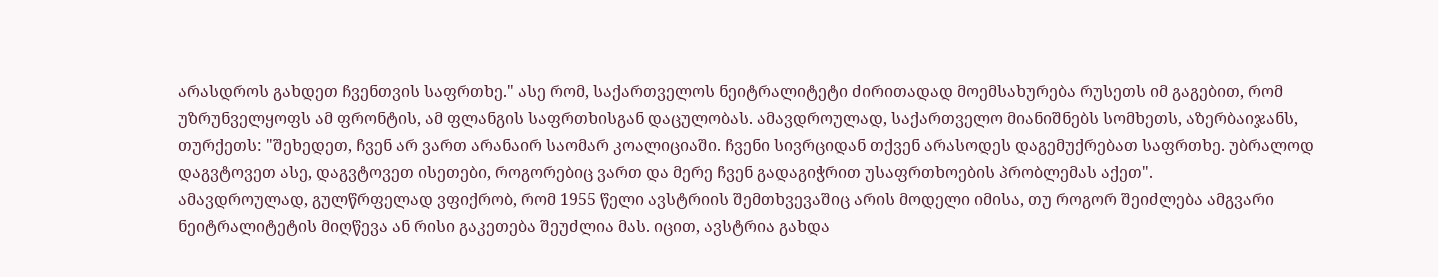არასდროს გახდეთ ჩვენთვის საფრთხე." ასე რომ, საქართველოს ნეიტრალიტეტი ძირითადად მოემსახურება რუსეთს იმ გაგებით, რომ უზრუნველყოფს ამ ფრონტის, ამ ფლანგის საფრთხისგან დაცულობას. ამავდროულად, საქართველო მიანიშნებს სომხეთს, აზერბაიჯანს, თურქეთს: "შეხედეთ, ჩვენ არ ვართ არანაირ საომარ კოალიციაში. ჩვენი სივრციდან თქვენ არასოდეს დაგემუქრებათ საფრთხე. უბრალოდ დაგვტოვეთ ასე, დაგვტოვეთ ისეთები, როგორებიც ვართ და მერე ჩვენ გადაგიჭრით უსაფრთხოების პრობლემას აქეთ".
ამავდროულად, გულწრფელად ვფიქრობ, რომ 1955 წელი ავსტრიის შემთხვევაშიც არის მოდელი იმისა, თუ როგორ შეიძლება ამგვარი ნეიტრალიტეტის მიღწევა ან რისი გაკეთება შეუძლია მას. იცით, ავსტრია გახდა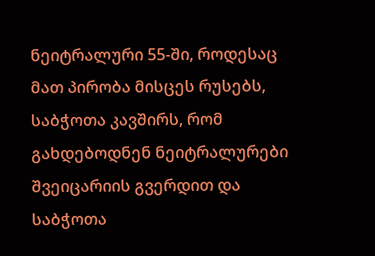ნეიტრალური 55-ში, როდესაც მათ პირობა მისცეს რუსებს, საბჭოთა კავშირს, რომ გახდებოდნენ ნეიტრალურები შვეიცარიის გვერდით და საბჭოთა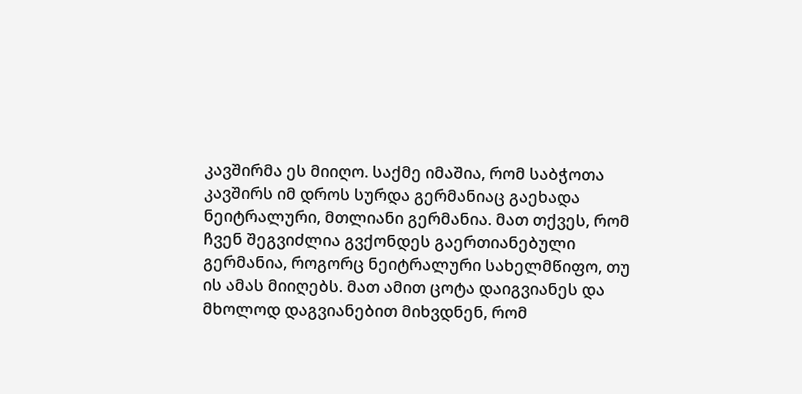კავშირმა ეს მიიღო. საქმე იმაშია, რომ საბჭოთა კავშირს იმ დროს სურდა გერმანიაც გაეხადა ნეიტრალური, მთლიანი გერმანია. მათ თქვეს, რომ ჩვენ შეგვიძლია გვქონდეს გაერთიანებული გერმანია, როგორც ნეიტრალური სახელმწიფო, თუ ის ამას მიიღებს. მათ ამით ცოტა დაიგვიანეს და მხოლოდ დაგვიანებით მიხვდნენ, რომ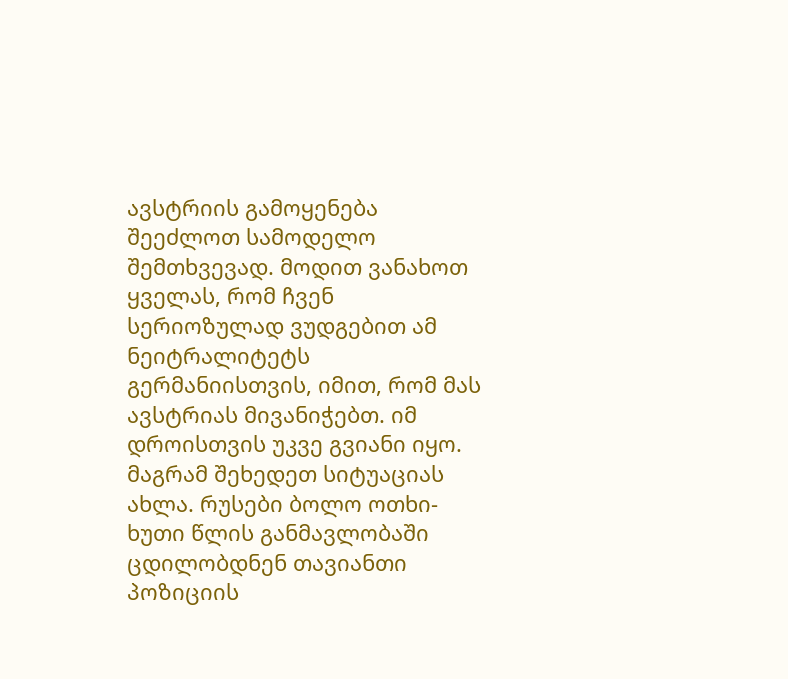ავსტრიის გამოყენება შეეძლოთ სამოდელო შემთხვევად. მოდით ვანახოთ ყველას, რომ ჩვენ სერიოზულად ვუდგებით ამ ნეიტრალიტეტს გერმანიისთვის, იმით, რომ მას ავსტრიას მივანიჭებთ. იმ დროისთვის უკვე გვიანი იყო.
მაგრამ შეხედეთ სიტუაციას ახლა. რუსები ბოლო ოთხი-ხუთი წლის განმავლობაში ცდილობდნენ თავიანთი პოზიციის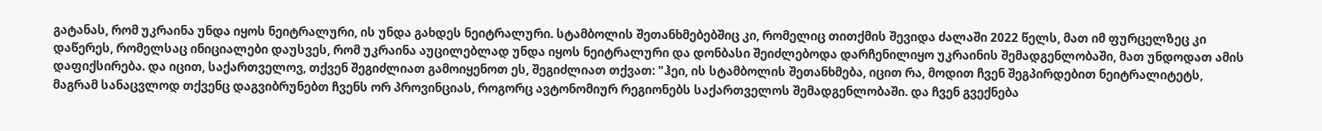გატანას, რომ უკრაინა უნდა იყოს ნეიტრალური, ის უნდა გახდეს ნეიტრალური. სტამბოლის შეთანხმებებშიც კი, რომელიც თითქმის შევიდა ძალაში 2022 წელს, მათ იმ ფურცელზეც კი დაწერეს, რომელსაც ინიციალები დაუსვეს, რომ უკრაინა აუცილებლად უნდა იყოს ნეიტრალური და დონბასი შეიძლებოდა დარჩენილიყო უკრაინის შემადგენლობაში, მათ უნდოდათ ამის დაფიქსირება. და იცით, საქართველოვ, თქვენ შეგიძლიათ გამოიყენოთ ეს, შეგიძლიათ თქვათ: "ჰეი, ის სტამბოლის შეთანხმება, იცით რა, მოდით ჩვენ შეგპირდებით ნეიტრალიტეტს, მაგრამ სანაცვლოდ თქვენც დაგვიბრუნებთ ჩვენს ორ პროვინციას, როგორც ავტონომიურ რეგიონებს საქართველოს შემადგენლობაში. და ჩვენ გვექნება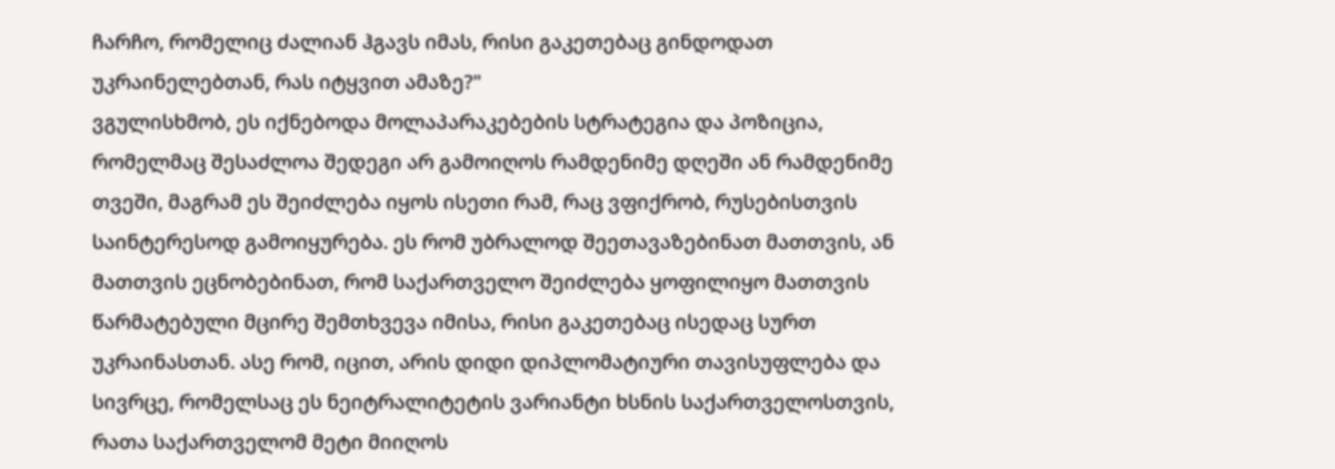ჩარჩო, რომელიც ძალიან ჰგავს იმას, რისი გაკეთებაც გინდოდათ უკრაინელებთან, რას იტყვით ამაზე?"
ვგულისხმობ, ეს იქნებოდა მოლაპარაკებების სტრატეგია და პოზიცია, რომელმაც შესაძლოა შედეგი არ გამოიღოს რამდენიმე დღეში ან რამდენიმე თვეში, მაგრამ ეს შეიძლება იყოს ისეთი რამ, რაც ვფიქრობ, რუსებისთვის საინტერესოდ გამოიყურება. ეს რომ უბრალოდ შეეთავაზებინათ მათთვის, ან მათთვის ეცნობებინათ, რომ საქართველო შეიძლება ყოფილიყო მათთვის წარმატებული მცირე შემთხვევა იმისა, რისი გაკეთებაც ისედაც სურთ უკრაინასთან. ასე რომ, იცით, არის დიდი დიპლომატიური თავისუფლება და სივრცე, რომელსაც ეს ნეიტრალიტეტის ვარიანტი ხსნის საქართველოსთვის, რათა საქართველომ მეტი მიიღოს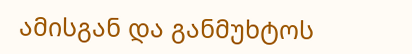ამისგან და განმუხტოს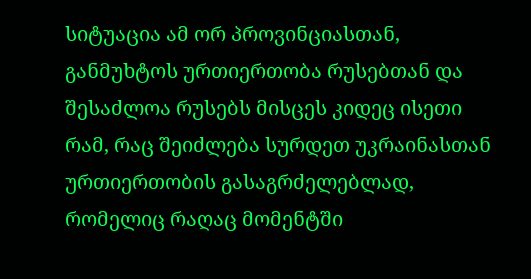სიტუაცია ამ ორ პროვინციასთან, განმუხტოს ურთიერთობა რუსებთან და შესაძლოა რუსებს მისცეს კიდეც ისეთი რამ, რაც შეიძლება სურდეთ უკრაინასთან ურთიერთობის გასაგრძელებლად, რომელიც რაღაც მომენტში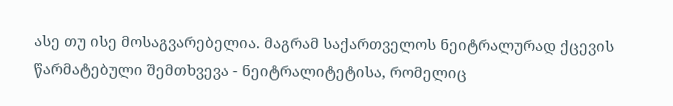ასე თუ ისე მოსაგვარებელია. მაგრამ საქართველოს ნეიტრალურად ქცევის წარმატებული შემთხვევა - ნეიტრალიტეტისა, რომელიც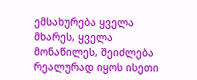ემსახურება ყველა მხარეს, ყველა მონაწილეს, შეიძლება რეალურად იყოს ისეთი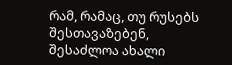რამ, რამაც, თუ რუსებს შესთავაზებენ, შესაძლოა ახალი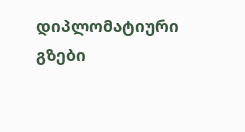დიპლომატიური გზები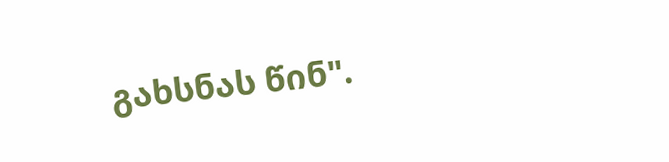გახსნას წინ".